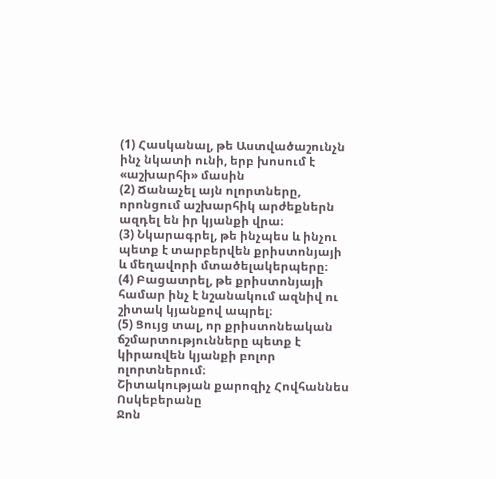(1) Հասկանալ, թե Աստվածաշունչն ինչ նկատի ունի, երբ խոսում է «աշխարհի» մասին
(2) Ճանաչել այն ոլորտները, որոնցում աշխարհիկ արժեքներն ազդել են իր կյանքի վրա։
(3) Նկարագրել, թե ինչպես և ինչու պետք է տարբերվեն քրիստոնյայի և մեղավորի մտածելակերպերը։
(4) Բացատրել, թե քրիստոնյայի համար ինչ է նշանակում ազնիվ ու շիտակ կյանքով ապրել։
(5) Ցույց տալ, որ քրիստոնեական ճշմարտությունները պետք է կիրառվեն կյանքի բոլոր ոլորտներում։
Շիտակության քարոզիչ Հովհաննես Ոսկեբերանը
Ջոն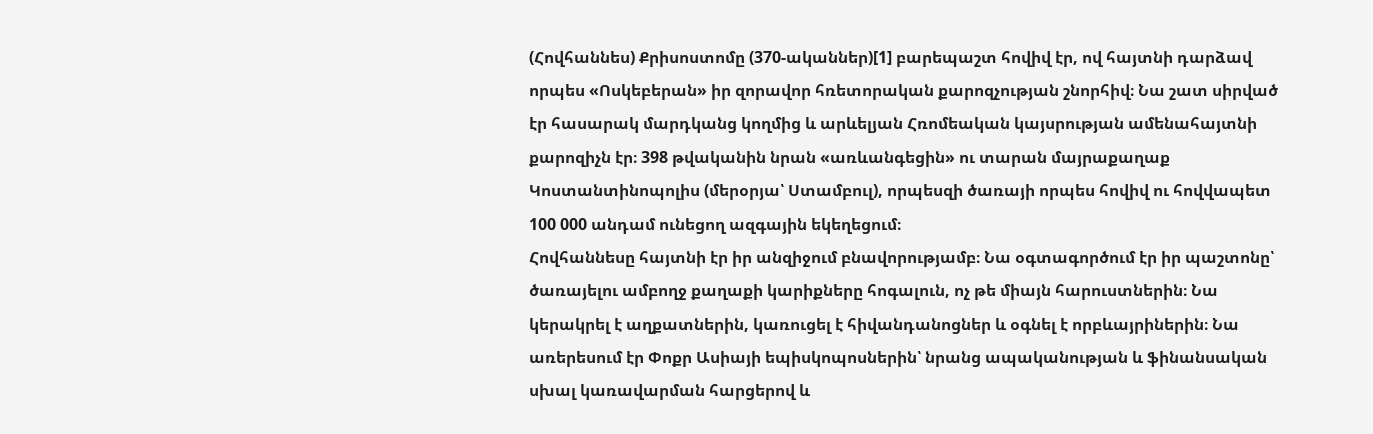(Հովհաննես) Քրիսոստոմը (370-ականներ)[1] բարեպաշտ հովիվ էր, ով հայտնի դարձավ որպես «Ոսկեբերան» իր զորավոր հռետորական քարոզչության շնորհիվ։ Նա շատ սիրված էր հասարակ մարդկանց կողմից և արևելյան Հռոմեական կայսրության ամենահայտնի քարոզիչն էր։ 398 թվականին նրան «առևանգեցին» ու տարան մայրաքաղաք Կոստանտինոպոլիս (մերօրյա՝ Ստամբուլ), որպեսզի ծառայի որպես հովիվ ու հովվապետ 100 000 անդամ ունեցող ազգային եկեղեցում։
Հովհաննեսը հայտնի էր իր անզիջում բնավորությամբ։ Նա օգտագործում էր իր պաշտոնը՝ ծառայելու ամբողջ քաղաքի կարիքները հոգալուն, ոչ թե միայն հարուստներին։ Նա կերակրել է աղքատներին, կառուցել է հիվանդանոցներ և օգնել է որբևայրիներին։ Նա առերեսում էր Փոքր Ասիայի եպիսկոպոսներին՝ նրանց ապականության և ֆինանսական սխալ կառավարման հարցերով և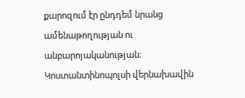քարոզում էր ընդդեմ նրանց ամենաթողության ու անբարոյականության։ Կոստանտինոպոլսի վերնախավին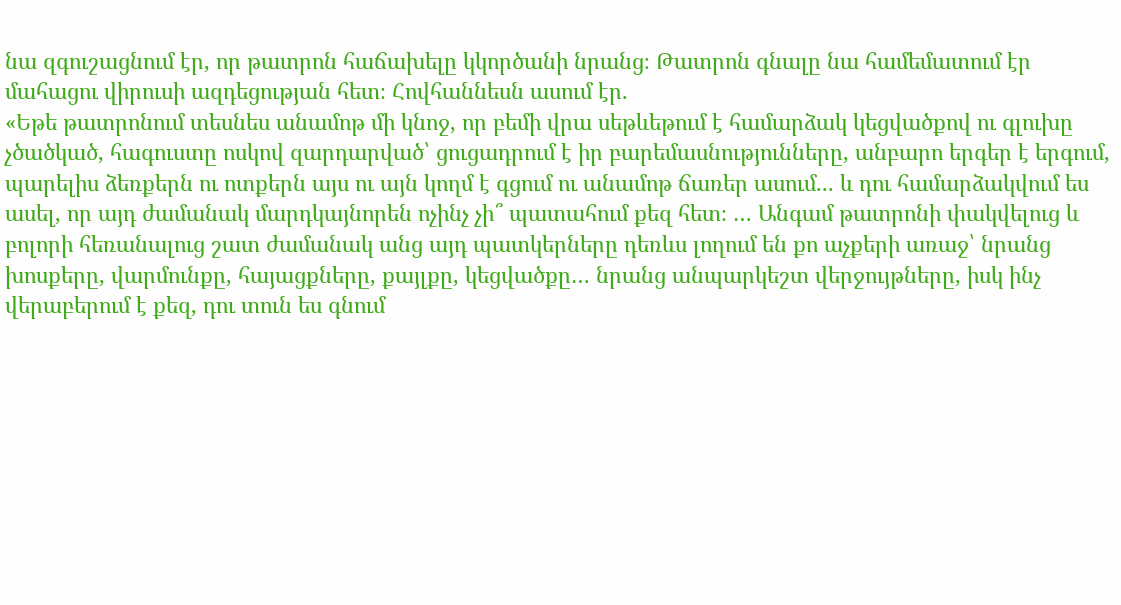նա զգուշացնում էր, որ թատրոն հաճախելը կկործանի նրանց։ Թատրոն գնալը նա համեմատում էր մահացու վիրուսի ազդեցության հետ։ Հովհաննեսն ասում էր.
«Եթե թատրոնում տեսնես անամոթ մի կնոջ, որ բեմի վրա սեթևեթում է համարձակ կեցվածքով ու գլուխը չծածկած, հագուստը ոսկով զարդարված՝ ցուցադրում է իր բարեմասնությունները, անբարո երգեր է երգում, պարելիս ձեռքերն ու ոտքերն այս ու այն կողմ է գցում ու անամոթ ճառեր ասում... և դու համարձակվում ես ասել, որ այդ ժամանակ մարդկայնորեն ոչինչ չի՞ պատահում քեզ հետ։ … Անգամ թատրոնի փակվելուց և բոլորի հեռանալուց շատ ժամանակ անց այդ պատկերները դեռևս լողում են քո աչքերի առաջ՝ նրանց խոսքերը, վարմունքը, հայացքները, քայլքը, կեցվածքը… նրանց անպարկեշտ վերջույթները, իսկ ինչ վերաբերում է քեզ, դու տուն ես գնում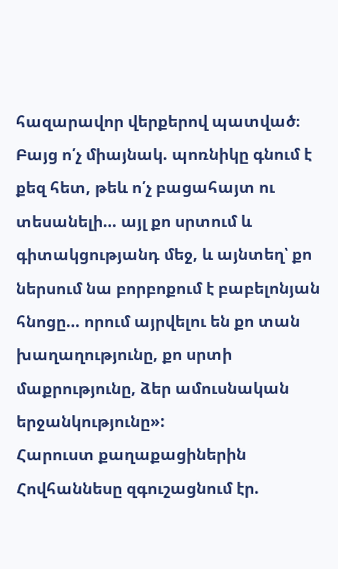հազարավոր վերքերով պատված։ Բայց ո՛չ միայնակ. պոռնիկը գնում է քեզ հետ, թեև ո՛չ բացահայտ ու տեսանելի… այլ քո սրտում և գիտակցությանդ մեջ, և այնտեղ՝ քո ներսում նա բորբոքում է բաբելոնյան հնոցը… որում այրվելու են քո տան խաղաղությունը, քո սրտի մաքրությունը, ձեր ամուսնական երջանկությունը»:
Հարուստ քաղաքացիներին Հովհաննեսը զգուշացնում էր.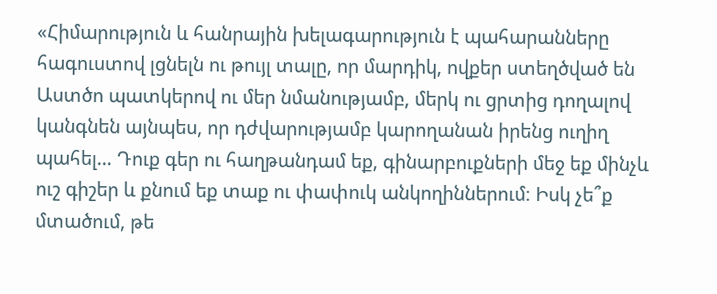«Հիմարություն և հանրային խելագարություն է պահարանները հագուստով լցնելն ու թույլ տալը, որ մարդիկ, ովքեր ստեղծված են Աստծո պատկերով ու մեր նմանությամբ, մերկ ու ցրտից դողալով կանգնեն այնպես, որ դժվարությամբ կարողանան իրենց ուղիղ պահել… Դուք գեր ու հաղթանդամ եք, գինարբուքների մեջ եք մինչև ուշ գիշեր և քնում եք տաք ու փափուկ անկողիններում։ Իսկ չե՞ք մտածում, թե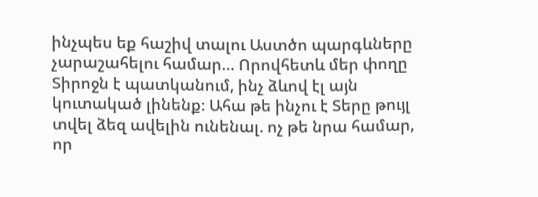ինչպես եք հաշիվ տալու Աստծո պարգևները չարաշահելու համար… Որովհետև մեր փողը Տիրոջն է պատկանում, ինչ ձևով էլ այն կուտակած լինենք։ Ահա թե ինչու է Տերը թույլ տվել ձեզ ավելին ունենալ. ոչ թե նրա համար, որ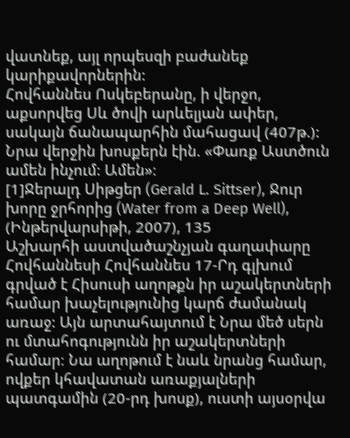վատնեք, այլ որպեսզի բաժանեք կարիքավորներին:
Հովհաննես Ոսկեբերանը, ի վերջո, աքսորվեց Սև ծովի արևելյան ափեր, սակայն ճանապարհին մահացավ (407թ.): Նրա վերջին խոսքերն էին. «Փառք Աստծուն ամեն ինչում: Ամեն»։
[1]Ջերալդ Սիթցեր (Gerald L. Sittser), Ջուր խորը ջրհորից (Water from a Deep Well), (Ինթերվարսիթի, 2007), 135
Աշխարհի աստվածաշնչյան գաղափարը
Հովհաննեսի Հովհաննես 17-Րդ գլխում գրված է Հիսուսի աղոթքն իր աշակերտների համար խաչելությունից կարճ ժամանակ առաջ: Այն արտահայտում է Նրա մեծ սերն ու մտահոգությունն իր աշակերտների համար։ Նա աղոթում է նաև նրանց համար, ովքեր կհավատան առաքյալների պատգամին (20-րդ խոսք), ուստի այսօրվա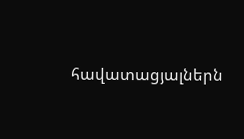հավատացյալներն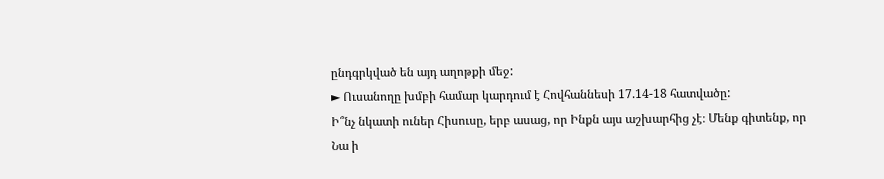ընդգրկված են այդ աղոթքի մեջ:
► Ուսանողը խմբի համար կարդում է Հովհաննեսի 17.14-18 հատվածը:
Ի՞նչ նկատի ուներ Հիսուսը, երբ ասաց, որ Ինքն այս աշխարհից չէ։ Մենք գիտենք, որ Նա ի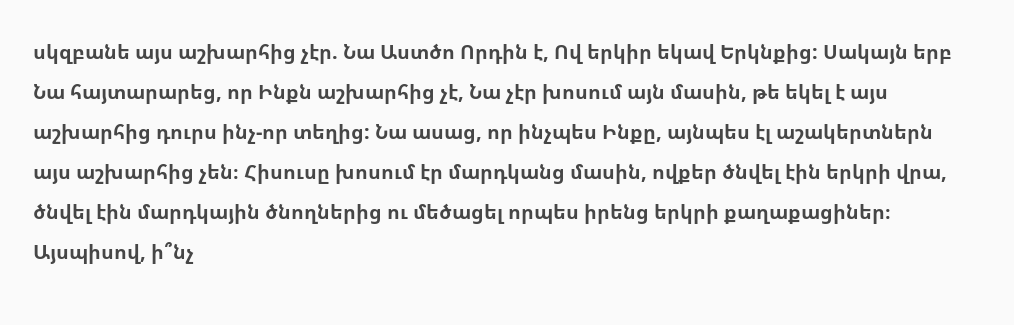սկզբանե այս աշխարհից չէր. Նա Աստծո Որդին է, Ով երկիր եկավ Երկնքից: Սակայն երբ Նա հայտարարեց, որ Ինքն աշխարհից չէ, Նա չէր խոսում այն մասին, թե եկել է այս աշխարհից դուրս ինչ-որ տեղից: Նա ասաց, որ ինչպես Ինքը, այնպես էլ աշակերտներն այս աշխարհից չեն։ Հիսուսը խոսում էր մարդկանց մասին, ովքեր ծնվել էին երկրի վրա, ծնվել էին մարդկային ծնողներից ու մեծացել որպես իրենց երկրի քաղաքացիներ։
Այսպիսով, ի՞նչ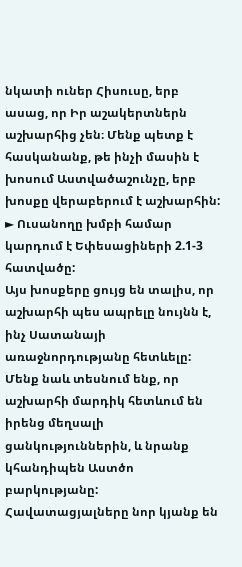նկատի ուներ Հիսուսը, երբ ասաց, որ Իր աշակերտներն աշխարհից չեն։ Մենք պետք է հասկանանք, թե ինչի մասին է խոսում Աստվածաշունչը, երբ խոսքը վերաբերում է աշխարհին:
► Ուսանողը խմբի համար կարդում է Եփեսացիների 2.1-3 հատվածը:
Այս խոսքերը ցույց են տալիս, որ աշխարհի պես ապրելը նույնն է, ինչ Սատանայի առաջնորդությանը հետևելը: Մենք նաև տեսնում ենք, որ աշխարհի մարդիկ հետևում են իրենց մեղսալի ցանկություններին, և նրանք կհանդիպեն Աստծո բարկությանը: Հավատացյալները նոր կյանք են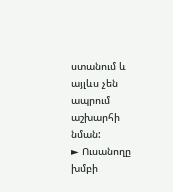ստանում և այլևս չեն ապրում աշխարհի նման:
► Ուսանողը խմբի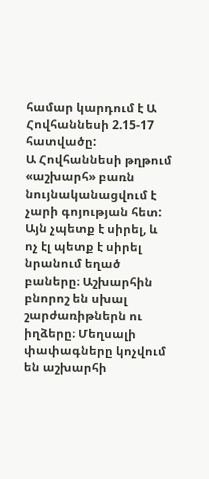համար կարդում է Ա Հովհաննեսի 2.15-17 հատվածը:
Ա Հովհաննեսի թղթում «աշխարհ» բառն նույնականացվում է չարի գոյության հետ: Այն չպետք է սիրել, և ոչ էլ պետք է սիրել նրանում եղած բաները։ Աշխարհին բնորոշ են սխալ շարժառիթներն ու իղձերը։ Մեղսալի փափագները կոչվում են աշխարհի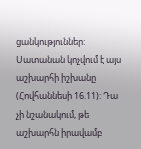ցանկություններ:
Սատանան կոչվում է այս աշխարհի իշխանը (Հովհաննեսի 16.11): Դա չի նշանակում, թե աշխարհն իրավամբ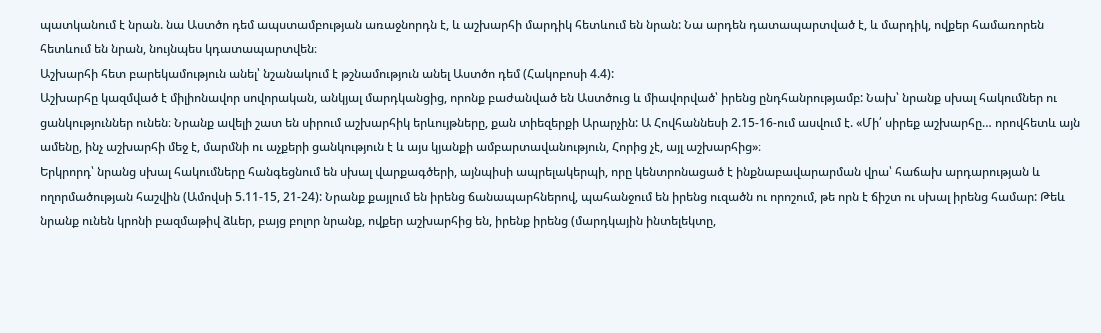պատկանում է նրան. նա Աստծո դեմ ապստամբության առաջնորդն է, և աշխարհի մարդիկ հետևում են նրան: Նա արդեն դատապարտված է, և մարդիկ, ովքեր համառորեն հետևում են նրան, նույնպես կդատապարտվեն։
Աշխարհի հետ բարեկամություն անել՝ նշանակում է թշնամություն անել Աստծո դեմ (Հակոբոսի 4.4):
Աշխարհը կազմված է միլիոնավոր սովորական, անկյալ մարդկանցից, որոնք բաժանված են Աստծուց և միավորված՝ իրենց ընդհանրությամբ: Նախ՝ նրանք սխալ հակումներ ու ցանկություններ ունեն։ Նրանք ավելի շատ են սիրում աշխարհիկ երևույթները, քան տիեզերքի Արարչին: Ա Հովհաննեսի 2.15-16-ում ասվում է. «Մի՛ սիրեք աշխարհը… որովհետև այն ամենը, ինչ աշխարհի մեջ է, մարմնի ու աչքերի ցանկություն է և այս կյանքի ամբարտավանություն, Հորից չէ, այլ աշխարհից»։
Երկրորդ՝ նրանց սխալ հակումները հանգեցնում են սխալ վարքագծերի, այնպիսի ապրելակերպի, որը կենտրոնացած է ինքնաբավարարման վրա՝ հաճախ արդարության և ողորմածության հաշվին (Ամովսի 5.11-15, 21-24): Նրանք քայլում են իրենց ճանապարհներով, պահանջում են իրենց ուզածն ու որոշում, թե որն է ճիշտ ու սխալ իրենց համար: Թեև նրանք ունեն կրոնի բազմաթիվ ձևեր, բայց բոլոր նրանք, ովքեր աշխարհից են, իրենք իրենց (մարդկային ինտելեկտը,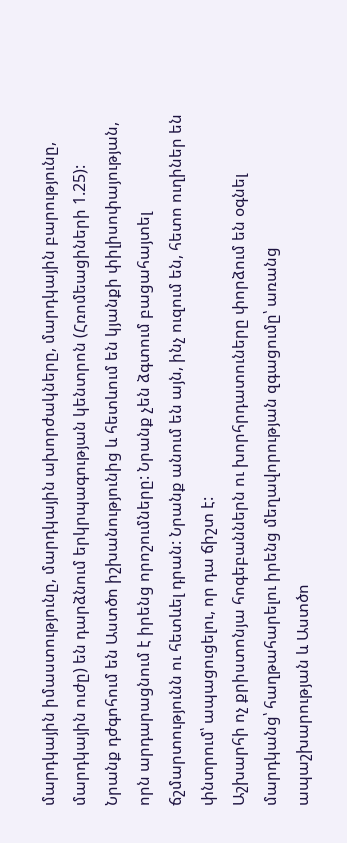մարդկային իմաստությունը, մարդկային ախորժակները, մարդկային բարությունը, մարդկային ուժը) են դարձնում երկրպագության կենտրոն (Հռոմեացիների 1.25): Նրանք դժգոհում են Աստծո իշխանությունից և հետևում են կյանքի փիլիսոփայության, որն արդարացնում է իրենց որոշումները: Նրանք չեն ձգտում բացահայտել ճշմարտությունն ու հետևել դրան: Նրանք անում են այն, ինչ ուզում են, հետո ուղիներ են փնտրում՝ ապացուցելու, որ դա ճիշտ է:
Աշխարհի ոչ քրիստոնյա հոգեբաններն ու խորհրդատուները փորձում են օգնել մարդկանց՝ հաղթահարելու իրենց մեղավորության զգացումը՝ առանց ապաշխարության և Աստծո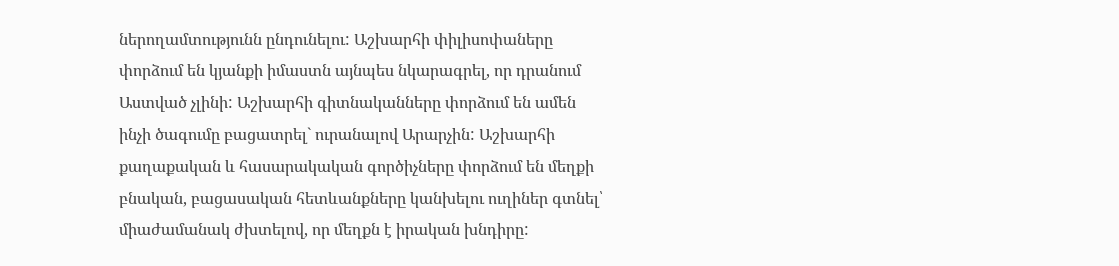ներողամտությունն ընդունելու: Աշխարհի փիլիսոփաները փորձում են կյանքի իմաստն այնպես նկարագրել, որ դրանում Աստված չլինի: Աշխարհի գիտնականները փորձում են ամեն ինչի ծագումը բացատրել` ուրանալով Արարչին: Աշխարհի քաղաքական և հասարակական գործիչները փորձում են մեղքի բնական, բացասական հետևանքները կանխելու ուղիներ գտնել՝ միաժամանակ ժխտելով, որ մեղքն է իրական խնդիրը: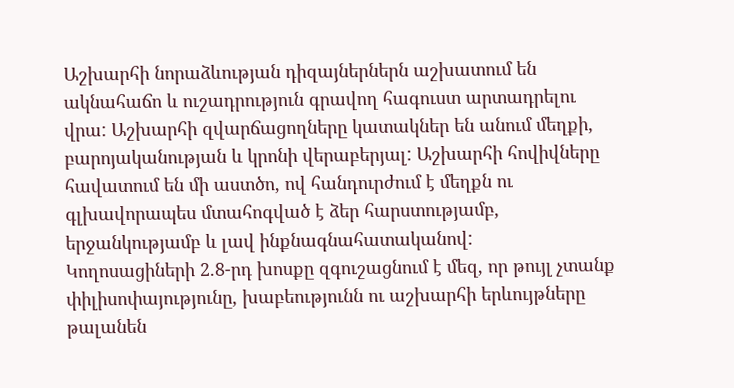Աշխարհի նորաձևության դիզայներներն աշխատում են ակնահաճո և ուշադրություն գրավող հագուստ արտադրելու վրա: Աշխարհի զվարճացողները կատակներ են անում մեղքի, բարոյականության և կրոնի վերաբերյալ: Աշխարհի հովիվները հավատում են մի աստծո, ով հանդուրժում է մեղքն ու գլխավորապես մտահոգված է ձեր հարստությամբ, երջանկությամբ և լավ ինքնագնահատականով:
Կողոսացիների 2.8-րդ խոսքը զգուշացնում է մեզ, որ թույլ չտանք փիլիսոփայությունը, խաբեությունն ու աշխարհի երևույթները թալանեն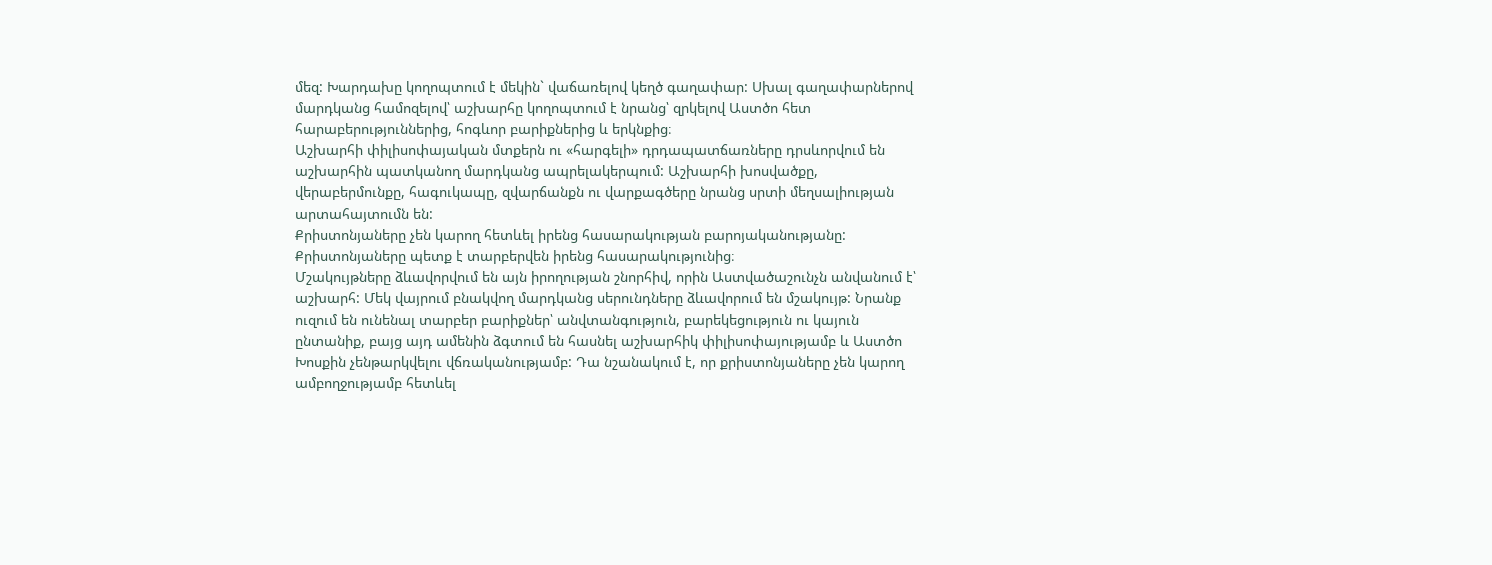մեզ: Խարդախը կողոպտում է մեկին` վաճառելով կեղծ գաղափար: Սխալ գաղափարներով մարդկանց համոզելով՝ աշխարհը կողոպտում է նրանց՝ զրկելով Աստծո հետ հարաբերություններից, հոգևոր բարիքներից և երկնքից։
Աշխարհի փիլիսոփայական մտքերն ու «հարգելի» դրդապատճառները դրսևորվում են աշխարհին պատկանող մարդկանց ապրելակերպում: Աշխարհի խոսվածքը, վերաբերմունքը, հագուկապը, զվարճանքն ու վարքագծերը նրանց սրտի մեղսալիության արտահայտումն են:
Քրիստոնյաները չեն կարող հետևել իրենց հասարակության բարոյականությանը: Քրիստոնյաները պետք է տարբերվեն իրենց հասարակությունից։
Մշակույթները ձևավորվում են այն իրողության շնորհիվ, որին Աստվածաշունչն անվանում է՝ աշխարհ: Մեկ վայրում բնակվող մարդկանց սերունդները ձևավորում են մշակույթ: Նրանք ուզում են ունենալ տարբեր բարիքներ՝ անվտանգություն, բարեկեցություն ու կայուն ընտանիք, բայց այդ ամենին ձգտում են հասնել աշխարհիկ փիլիսոփայությամբ և Աստծո Խոսքին չենթարկվելու վճռականությամբ: Դա նշանակում է, որ քրիստոնյաները չեն կարող ամբողջությամբ հետևել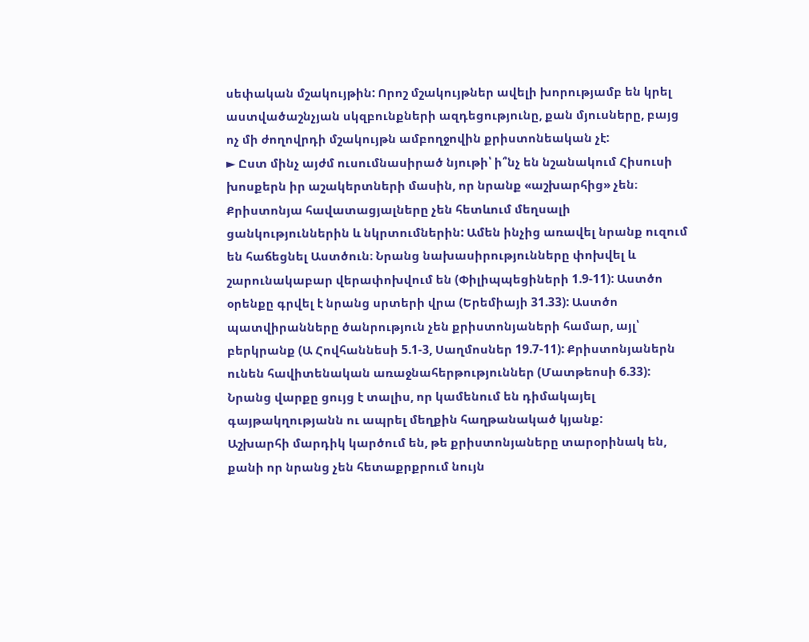սեփական մշակույթին: Որոշ մշակույթներ ավելի խորությամբ են կրել աստվածաշնչյան սկզբունքների ազդեցությունը, քան մյուսները, բայց ոչ մի ժողովրդի մշակույթն ամբողջովին քրիստոնեական չէ:
► Ըստ մինչ այժմ ուսումնասիրած նյութի՝ ի՞նչ են նշանակում Հիսուսի խոսքերն իր աշակերտների մասին, որ նրանք «աշխարհից» չեն։
Քրիստոնյա հավատացյալները չեն հետևում մեղսալի ցանկություններին և նկրտումներին: Ամեն ինչից առավել նրանք ուզում են հաճեցնել Աստծուն։ Նրանց նախասիրությունները փոխվել և շարունակաբար վերափոխվում են (Փիլիպպեցիների 1.9-11): Աստծո օրենքը գրվել է նրանց սրտերի վրա (Երեմիայի 31.33): Աստծո պատվիրանները ծանրություն չեն քրիստոնյաների համար, այլ՝ բերկրանք (Ա Հովհաննեսի 5.1-3, Սաղմոսներ 19.7-11): Քրիստոնյաներն ունեն հավիտենական առաջնահերթություններ (Մատթեոսի 6.33): Նրանց վարքը ցույց է տալիս, որ կամենում են դիմակայել գայթակղությանն ու ապրել մեղքին հաղթանակած կյանք:
Աշխարհի մարդիկ կարծում են, թե քրիստոնյաները տարօրինակ են, քանի որ նրանց չեն հետաքրքրում նույն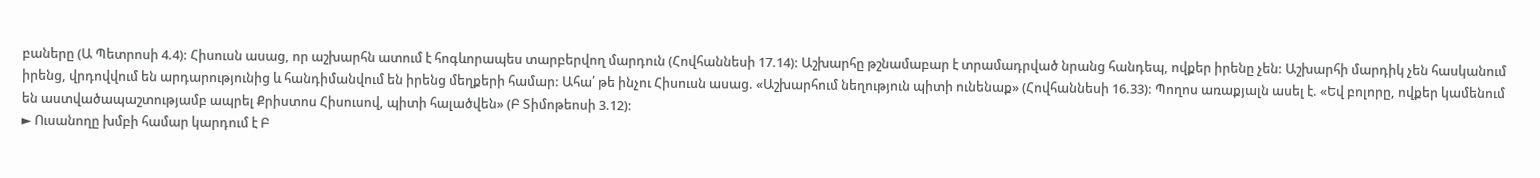բաները (Ա Պետրոսի 4.4): Հիսուսն ասաց, որ աշխարհն ատում է հոգևորապես տարբերվող մարդուն (Հովհաննեսի 17.14): Աշխարհը թշնամաբար է տրամադրված նրանց հանդեպ, ովքեր իրենը չեն: Աշխարհի մարդիկ չեն հասկանում իրենց, վրդովվում են արդարությունից և հանդիմանվում են իրենց մեղքերի համար: Ահա՛ թե ինչու Հիսուսն ասաց. «Աշխարհում նեղություն պիտի ունենաք» (Հովհաննեսի 16.33): Պողոս առաքյալն ասել է. «Եվ բոլորը, ովքեր կամենում են աստվածապաշտությամբ ապրել Քրիստոս Հիսուսով, պիտի հալածվեն» (Բ Տիմոթեոսի 3.12):
► Ուսանողը խմբի համար կարդում է Բ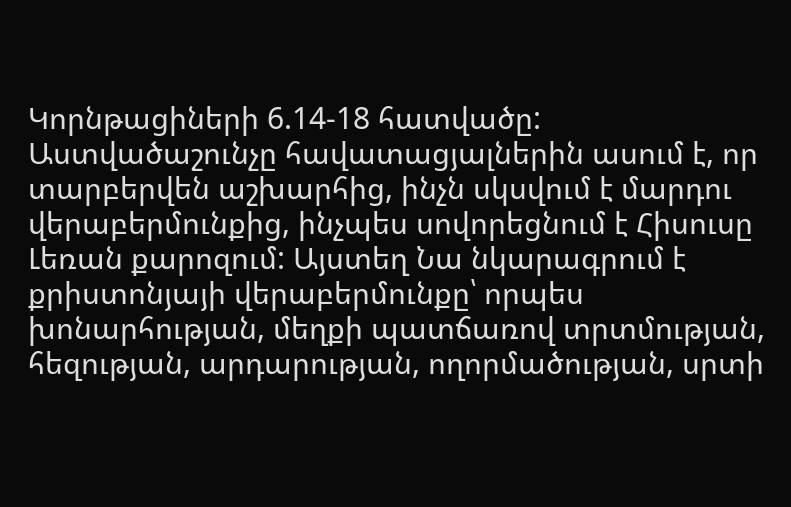Կորնթացիների 6.14-18 հատվածը:
Աստվածաշունչը հավատացյալներին ասում է, որ տարբերվեն աշխարհից, ինչն սկսվում է մարդու վերաբերմունքից, ինչպես սովորեցնում է Հիսուսը Լեռան քարոզում: Այստեղ Նա նկարագրում է քրիստոնյայի վերաբերմունքը՝ որպես խոնարհության, մեղքի պատճառով տրտմության, հեզության, արդարության, ողորմածության, սրտի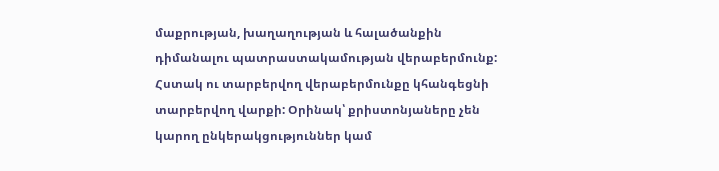մաքրության, խաղաղության և հալածանքին դիմանալու պատրաստակամության վերաբերմունք: Հստակ ու տարբերվող վերաբերմունքը կհանգեցնի տարբերվող վարքի: Օրինակ՝ քրիստոնյաները չեն կարող ընկերակցություններ կամ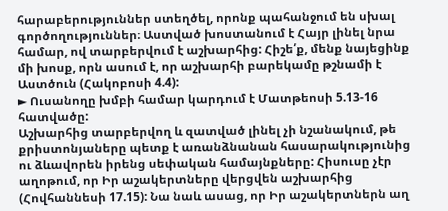հարաբերություններ ստեղծել, որոնք պահանջում են սխալ գործողություններ։ Աստված խոստանում է Հայր լինել նրա համար, ով տարբերվում է աշխարհից: Հիշե՛ք, մենք նայեցինք մի խոսք, որն ասում է, որ աշխարհի բարեկամը թշնամի է Աստծուն (Հակոբոսի 4.4):
► Ուսանողը խմբի համար կարդում է Մատթեոսի 5.13-16 հատվածը:
Աշխարհից տարբերվող և զատված լինել չի նշանակում, թե քրիստոնյաները պետք է առանձնանան հասարակությունից ու ձևավորեն իրենց սեփական համայնքները: Հիսուսը չէր աղոթում, որ Իր աշակերտները վերցվեն աշխարհից (Հովհաննեսի 17.15): Նա նաև ասաց, որ Իր աշակերտներն աղ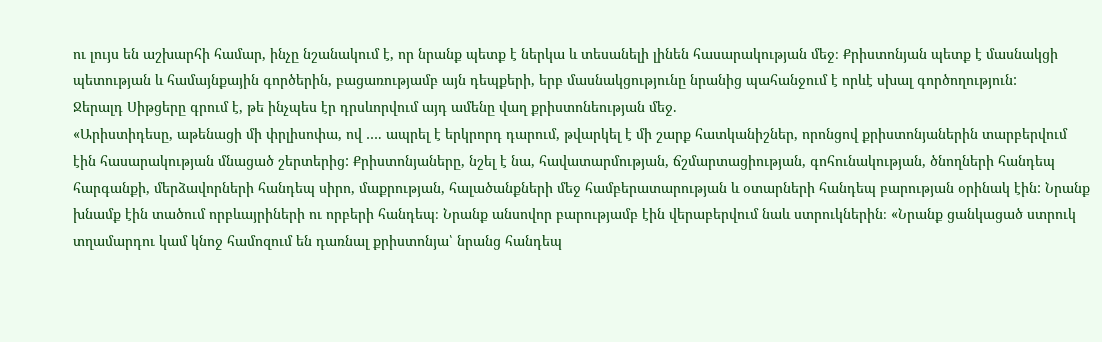ու լույս են աշխարհի համար, ինչը նշանակում է, որ նրանք պետք է ներկա և տեսանելի լինեն հասարակության մեջ։ Քրիստոնյան պետք է մասնակցի պետության և համայնքային գործերին, բացառությամբ այն դեպքերի, երբ մասնակցությունը նրանից պահանջում է որևէ սխալ գործողություն:
Ջերալդ Սիթցերը գրում է, թե ինչպես էր դրսևորվում այդ ամենը վաղ քրիստոնեության մեջ.
«Արիստիդեսը, աթենացի մի փրլիսոփա, ով …. ապրել է երկրորդ դարում, թվարկել է մի շարք հատկանիշներ, որոնցով քրիստոնյաներին տարբերվում էին հասարակության մնացած շերտերից: Քրիստոնյաները, նշել է նա, հավատարմության, ճշմարտացիության, գոհունակության, ծնողների հանդեպ հարգանքի, մերձավորների հանդեպ սիրո, մաքրության, հալածանքների մեջ համբերատարության և օտարների հանդեպ բարության օրինակ էին: Նրանք խնամք էին տածում որբևայրիների ու որբերի հանդեպ։ Նրանք անսովոր բարությամբ էին վերաբերվում նաև ստրուկներին։ «Նրանք ցանկացած ստրուկ տղամարդու կամ կնոջ համոզում են դառնալ քրիստոնյա՝ նրանց հանդեպ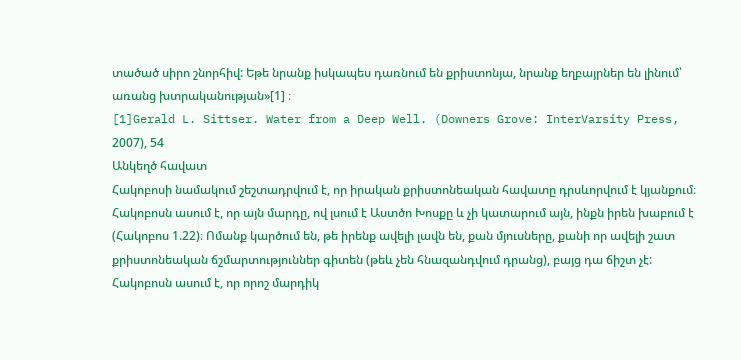տածած սիրո շնորհիվ: Եթե նրանք իսկապես դառնում են քրիստոնյա, նրանք եղբայրներ են լինում՝ առանց խտրականության»[1] ։
[1]Gerald L. Sittser. Water from a Deep Well. (Downers Grove: InterVarsity Press, 2007), 54
Անկեղծ հավատ
Հակոբոսի նամակում շեշտադրվում է, որ իրական քրիստոնեական հավատը դրսևորվում է կյանքում։ Հակոբոսն ասում է, որ այն մարդը, ով լսում է Աստծո Խոսքը և չի կատարում այն, ինքն իրեն խաբում է (Հակոբոս 1.22)։ Ոմանք կարծում են, թե իրենք ավելի լավն են, քան մյուսները, քանի որ ավելի շատ քրիստոնեական ճշմարտություններ գիտեն (թեև չեն հնազանդվում դրանց), բայց դա ճիշտ չէ:
Հակոբոսն ասում է, որ որոշ մարդիկ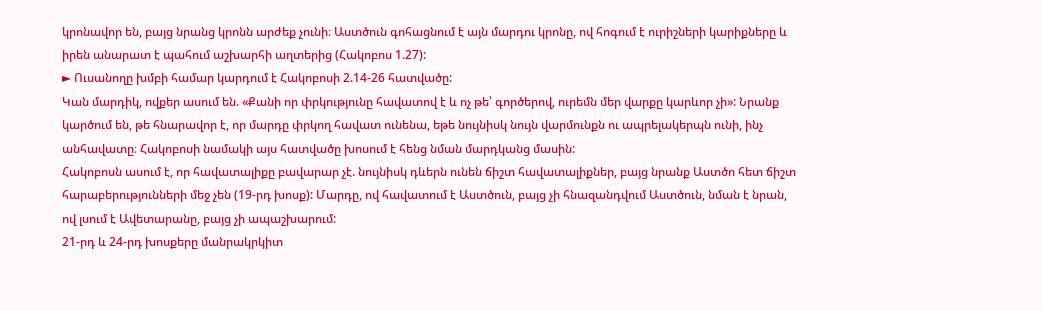կրոնավոր են, բայց նրանց կրոնն արժեք չունի։ Աստծուն գոհացնում է այն մարդու կրոնը, ով հոգում է ուրիշների կարիքները և իրեն անարատ է պահում աշխարհի աղտերից (Հակոբոս 1.27):
► Ուսանողը խմբի համար կարդում է Հակոբոսի 2.14-26 հատվածը:
Կան մարդիկ, ովքեր ասում են. «Քանի որ փրկությունը հավատով է և ոչ թե՝ գործերով, ուրեմն մեր վարքը կարևոր չի»: Նրանք կարծում են, թե հնարավոր է, որ մարդը փրկող հավատ ունենա, եթե նույնիսկ նույն վարմունքն ու ապրելակերպն ունի, ինչ անհավատը։ Հակոբոսի նամակի այս հատվածը խոսում է հենց նման մարդկանց մասին:
Հակոբոսն ասում է, որ հավատալիքը բավարար չէ. նույնիսկ դևերն ունեն ճիշտ հավատալիքներ, բայց նրանք Աստծո հետ ճիշտ հարաբերությունների մեջ չեն (19-րդ խոսք): Մարդը, ով հավատում է Աստծուն, բայց չի հնազանդվում Աստծուն, նման է նրան, ով լսում է Ավետարանը, բայց չի ապաշխարում:
21-րդ և 24-րդ խոսքերը մանրակրկիտ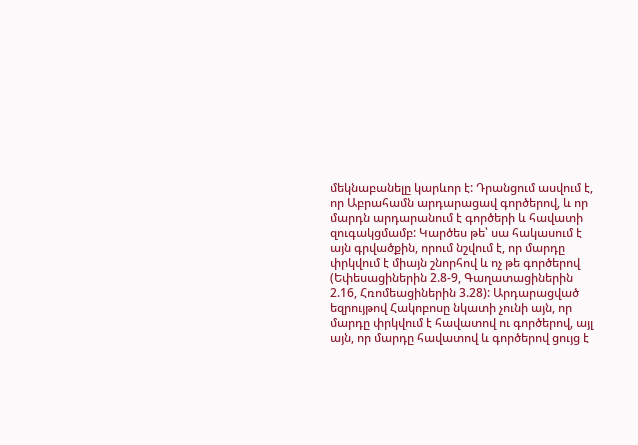մեկնաբանելը կարևոր է: Դրանցում ասվում է, որ Աբրահամն արդարացավ գործերով, և որ մարդն արդարանում է գործերի և հավատի զուգակցմամբ: Կարծես թե՝ սա հակասում է այն գրվածքին, որում նշվում է, որ մարդը փրկվում է միայն շնորհով և ոչ թե գործերով (Եփեսացիներին 2.8-9, Գաղատացիներին 2.16, Հռոմեացիներին 3.28): Արդարացված եզրույթով Հակոբոսը նկատի չունի այն, որ մարդը փրկվում է հավատով ու գործերով, այլ այն, որ մարդը հավատով և գործերով ցույց է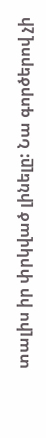տալիս իր փրկված լինելը: Նա գործերով չի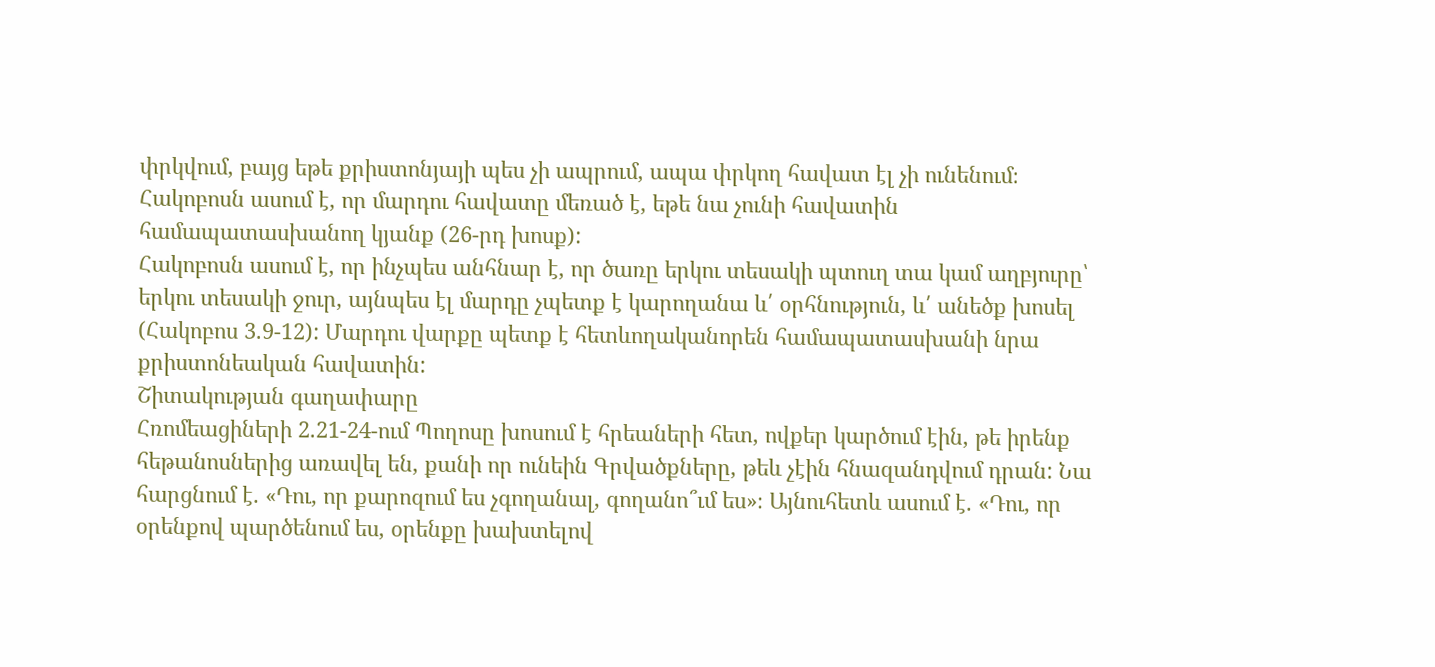փրկվում, բայց եթե քրիստոնյայի պես չի ապրում, ապա փրկող հավատ էլ չի ունենում։ Հակոբոսն ասում է, որ մարդու հավատը մեռած է, եթե նա չունի հավատին համապատասխանող կյանք (26-րդ խոսք):
Հակոբոսն ասում է, որ ինչպես անհնար է, որ ծառը երկու տեսակի պտուղ տա կամ աղբյուրը՝ երկու տեսակի ջուր, այնպես էլ մարդը չպետք է կարողանա և՛ օրհնություն, և՛ անեծք խոսել (Հակոբոս 3.9-12): Մարդու վարքը պետք է հետևողականորեն համապատասխանի նրա քրիստոնեական հավատին:
Շիտակության գաղափարը
Հռոմեացիների 2.21-24-ում Պողոսը խոսում է հրեաների հետ, ովքեր կարծում էին, թե իրենք հեթանոսներից առավել են, քանի որ ունեին Գրվածքները, թեև չէին հնազանդվում դրան: Նա հարցնում է. «Դու, որ քարոզում ես չգողանալ, գողանո՞ւմ ես»։ Այնուհետև ասում է. «Դու, որ օրենքով պարծենում ես, օրենքը խախտելով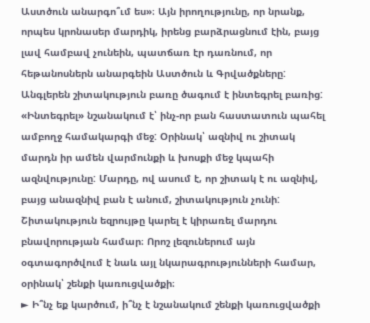Աստծուն անարգո՞ւմ ես»։ Այն իրողությունը, որ նրանք, որպես կրոնասեր մարդիկ, իրենց բարձրացնում էին, բայց լավ համբավ չունեին, պատճառ էր դառնում, որ հեթանոսներն անարգեին Աստծուն և Գրվածքները:
Անգլերեն շիտակություն բառը ծագում է ինտեգրել բառից: «Ինտեգրել» նշանակում է՝ ինչ-որ բան հաստատուն պահել ամբողջ համակարգի մեջ: Օրինակ՝ ազնիվ ու շիտակ մարդն իր ամեն վարմունքի և խոսքի մեջ կպահի ազնվությունը: Մարդը, ով ասում է, որ շիտակ է ու ազնիվ, բայց անազնիվ բան է անում, շիտակություն չունի:
Շիտակություն եզրույթը կարել է կիրառել մարդու բնավորության համար։ Որոշ լեզուներում այն օգտագործվում է նաև այլ նկարագրությունների համար, օրինակ՝ շենքի կառուցվածքի։
► Ի՞նչ եք կարծում, ի՞նչ է նշանակում շենքի կառուցվածքի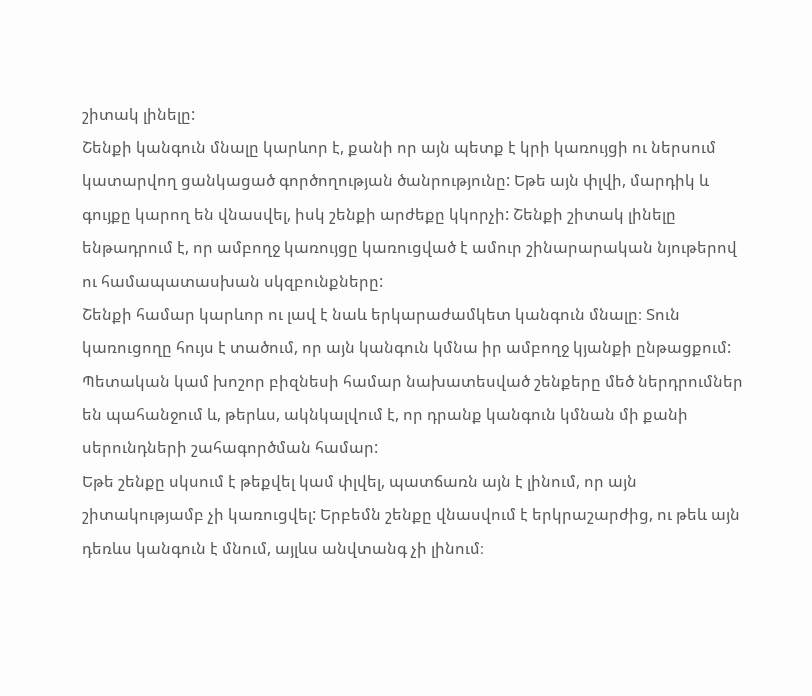շիտակ լինելը:
Շենքի կանգուն մնալը կարևոր է, քանի որ այն պետք է կրի կառույցի ու ներսում կատարվող ցանկացած գործողության ծանրությունը: Եթե այն փլվի, մարդիկ և գույքը կարող են վնասվել, իսկ շենքի արժեքը կկորչի: Շենքի շիտակ լինելը ենթադրում է, որ ամբողջ կառույցը կառուցված է ամուր շինարարական նյութերով ու համապատասխան սկզբունքները:
Շենքի համար կարևոր ու լավ է նաև երկարաժամկետ կանգուն մնալը։ Տուն կառուցողը հույս է տածում, որ այն կանգուն կմնա իր ամբողջ կյանքի ընթացքում: Պետական կամ խոշոր բիզնեսի համար նախատեսված շենքերը մեծ ներդրումներ են պահանջում և, թերևս, ակնկալվում է, որ դրանք կանգուն կմնան մի քանի սերունդների շահագործման համար:
Եթե շենքը սկսում է թեքվել կամ փլվել, պատճառն այն է լինում, որ այն շիտակությամբ չի կառուցվել: Երբեմն շենքը վնասվում է երկրաշարժից, ու թեև այն դեռևս կանգուն է մնում, այլևս անվտանգ չի լինում։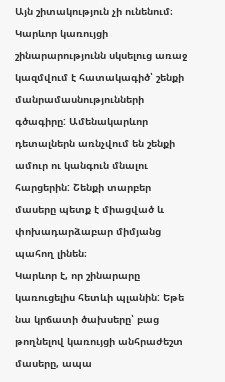Այն շիտակություն չի ունենում։
Կարևոր կառույցի շինարարությունն սկսելուց առաջ կազմվում է հատակագիծ՝ շենքի մանրամասնությունների գծագիրը: Ամենակարևոր դետալներն առնչվում են շենքի ամուր ու կանգուն մնալու հարցերին: Շենքի տարբեր մասերը պետք է միացված և փոխադարձաբար միմյանց պահող լինեն։
Կարևոր է, որ շինարարը կառուցելիս հետևի պլանին: Եթե նա կրճատի ծախսերը՝ բաց թողնելով կառույցի անհրաժեշտ մասերը, ապա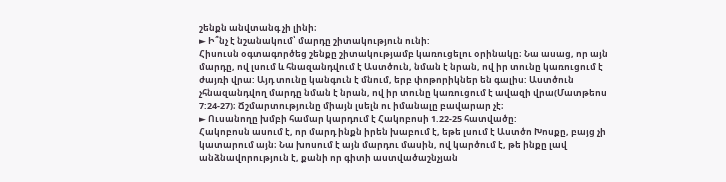շենքն անվտանգ չի լինի։
► Ի՞նչ է նշանակում՝ մարդը շիտակություն ունի:
Հիսուսն օգտագործեց շենքը շիտակությամբ կառուցելու օրինակը։ Նա ասաց, որ այն մարդը, ով լսում և հնազանդվում է Աստծուն, նման է նրան, ով իր տունը կառուցում է ժայռի վրա: Այդ տունը կանգուն է մնում, երբ փոթորիկներ են գալիս: Աստծուն չհնազանդվող մարդը նման է նրան, ով իր տունը կառուցում է ավազի վրա(Մատթեոս 7:24-27)։ Ճշմարտությունը միայն լսելն ու իմանալը բավարար չէ։
► Ուսանողը խմբի համար կարդում է Հակոբոսի 1.22-25 հատվածը:
Հակոբոսն ասում է, որ մարդ ինքն իրեն խաբում է, եթե լսում է Աստծո Խոսքը, բայց չի կատարում այն։ Նա խոսում է այն մարդու մասին, ով կարծում է, թե ինքը լավ անձնավորություն է, քանի որ գիտի աստվածաշնչյան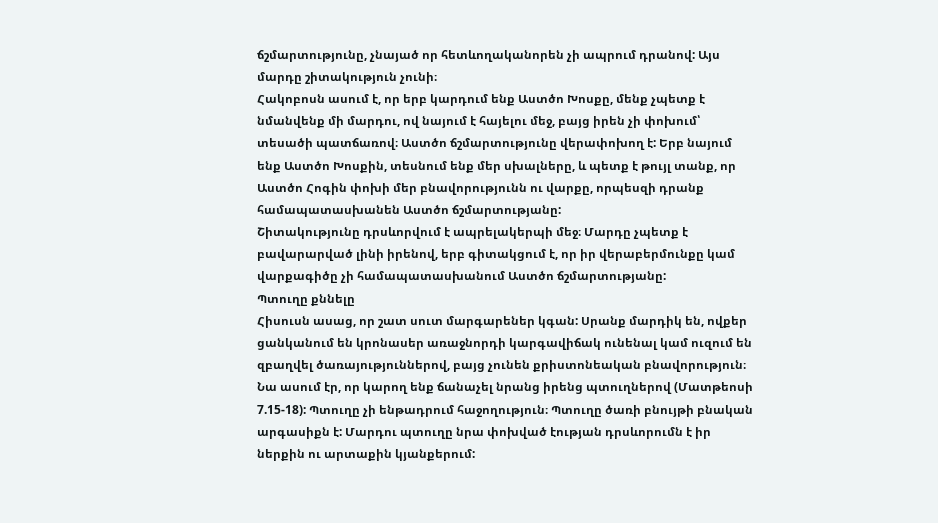ճշմարտությունը, չնայած որ հետևողականորեն չի ապրում դրանով: Այս մարդը շիտակություն չունի։
Հակոբոսն ասում է, որ երբ կարդում ենք Աստծո Խոսքը, մենք չպետք է նմանվենք մի մարդու, ով նայում է հայելու մեջ, բայց իրեն չի փոխում՝ տեսածի պատճառով։ Աստծո ճշմարտությունը վերափոխող է: Երբ նայում ենք Աստծո Խոսքին, տեսնում ենք մեր սխալները, և պետք է թույլ տանք, որ Աստծո Հոգին փոխի մեր բնավորությունն ու վարքը, որպեսզի դրանք համապատասխանեն Աստծո ճշմարտությանը:
Շիտակությունը դրսևորվում է ապրելակերպի մեջ։ Մարդը չպետք է բավարարված լինի իրենով, երբ գիտակցում է, որ իր վերաբերմունքը կամ վարքագիծը չի համապատասխանում Աստծո ճշմարտությանը:
Պտուղը քննելը
Հիսուսն ասաց, որ շատ սուտ մարգարեներ կգան: Սրանք մարդիկ են, ովքեր ցանկանում են կրոնասեր առաջնորդի կարգավիճակ ունենալ կամ ուզում են զբաղվել ծառայություններով, բայց չունեն քրիստոնեական բնավորություն։ Նա ասում էր, որ կարող ենք ճանաչել նրանց իրենց պտուղներով (Մատթեոսի 7.15-18): Պտուղը չի ենթադրում հաջողություն։ Պտուղը ծառի բնույթի բնական արգասիքն է: Մարդու պտուղը նրա փոխված էության դրսևորումն է իր ներքին ու արտաքին կյանքերում: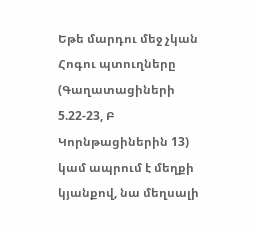Եթե մարդու մեջ չկան Հոգու պտուղները (Գաղատացիների 5.22-23, Բ Կորնթացիներին 13) կամ ապրում է մեղքի կյանքով, նա մեղսալի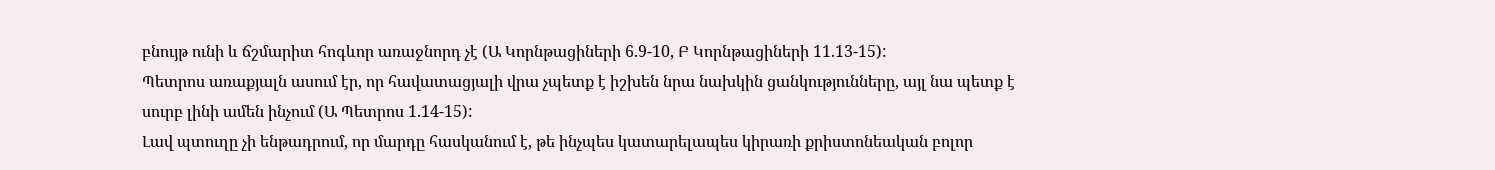բնույթ ունի և ճշմարիտ հոգևոր առաջնորդ չէ (Ա Կորնթացիների 6.9-10, Բ Կորնթացիների 11.13-15):
Պետրոս առաքյալն ասում էր, որ հավատացյալի վրա չպետք է իշխեն նրա նախկին ցանկությունները, այլ նա պետք է սուրբ լինի ամեն ինչում (Ա Պետրոս 1.14-15):
Լավ պտուղը չի ենթադրում, որ մարդը հասկանում է, թե ինչպես կատարելապես կիրառի քրիստոնեական բոլոր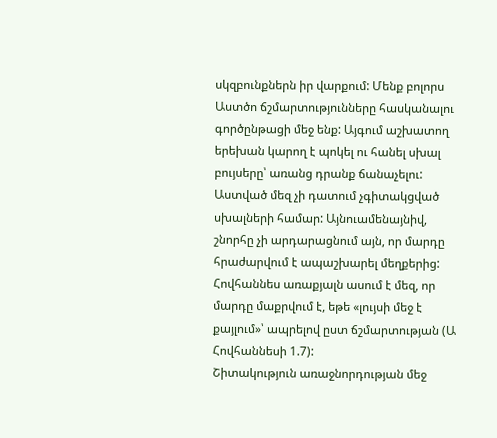սկզբունքներն իր վարքում: Մենք բոլորս Աստծո ճշմարտությունները հասկանալու գործընթացի մեջ ենք: Այգում աշխատող երեխան կարող է պոկել ու հանել սխալ բույսերը՝ առանց դրանք ճանաչելու: Աստված մեզ չի դատում չգիտակցված սխալների համար: Այնուամենայնիվ, շնորհը չի արդարացնում այն, որ մարդը հրաժարվում է ապաշխարել մեղքերից: Հովհաննես առաքյալն ասում է մեզ, որ մարդը մաքրվում է, եթե «լույսի մեջ է քայլում»՝ ապրելով ըստ ճշմարտության (Ա Հովհաննեսի 1.7):
Շիտակություն առաջնորդության մեջ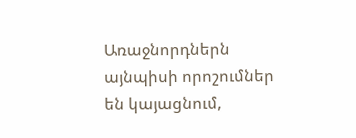Առաջնորդներն այնպիսի որոշումներ են կայացնում,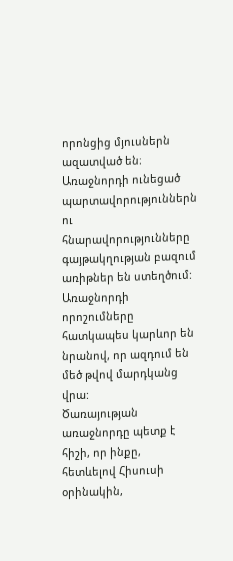որոնցից մյուսներն ազատված են։ Առաջնորդի ունեցած պարտավորություններն ու հնարավորությունները գայթակղության բազում առիթներ են ստեղծում: Առաջնորդի որոշումները հատկապես կարևոր են նրանով, որ ազդում են մեծ թվով մարդկանց վրա:
Ծառայության առաջնորդը պետք է հիշի, որ ինքը, հետևելով Հիսուսի օրինակին,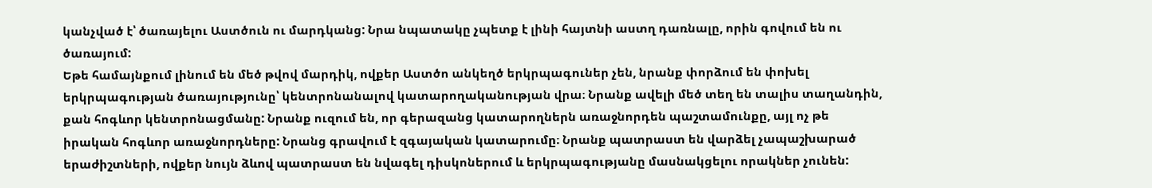կանչված է՝ ծառայելու Աստծուն ու մարդկանց: Նրա նպատակը չպետք է լինի հայտնի աստղ դառնալը, որին գովում են ու ծառայում:
Եթե համայնքում լինում են մեծ թվով մարդիկ, ովքեր Աստծո անկեղծ երկրպագուներ չեն, նրանք փորձում են փոխել երկրպագության ծառայությունը՝ կենտրոնանալով կատարողականության վրա։ Նրանք ավելի մեծ տեղ են տալիս տաղանդին, քան հոգևոր կենտրոնացմանը: Նրանք ուզում են, որ գերազանց կատարողներն առաջնորդեն պաշտամունքը, այլ ոչ թե իրական հոգևոր առաջնորդները: Նրանց գրավում է զգայական կատարումը։ Նրանք պատրաստ են վարձել չապաշխարած երաժիշտների, ովքեր նույն ձևով պատրաստ են նվագել դիսկոներում և երկրպագությանը մասնակցելու որակներ չունեն: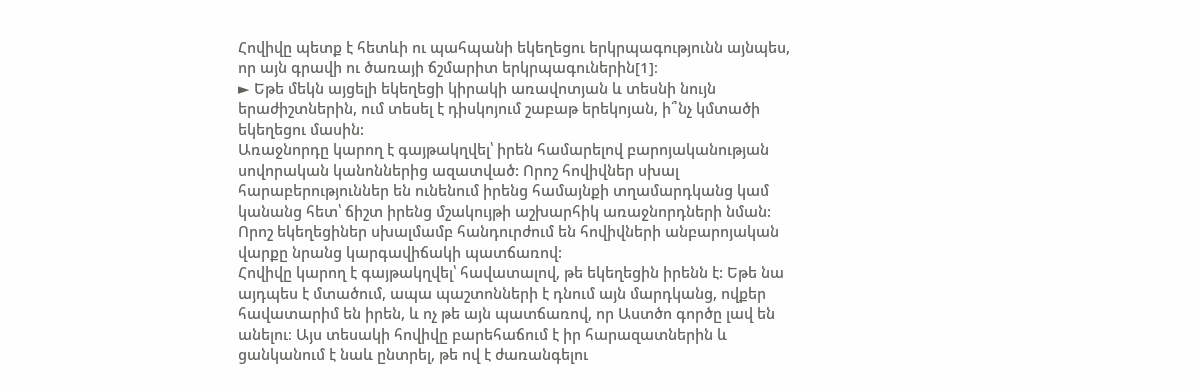Հովիվը պետք է հետևի ու պահպանի եկեղեցու երկրպագությունն այնպես, որ այն գրավի ու ծառայի ճշմարիտ երկրպագուներին[1]։
► Եթե մեկն այցելի եկեղեցի կիրակի առավոտյան և տեսնի նույն երաժիշտներին, ում տեսել է դիսկոյում շաբաթ երեկոյան, ի՞նչ կմտածի եկեղեցու մասին:
Առաջնորդը կարող է գայթակղվել՝ իրեն համարելով բարոյականության սովորական կանոններից ազատված: Որոշ հովիվներ սխալ հարաբերություններ են ունենում իրենց համայնքի տղամարդկանց կամ կանանց հետ՝ ճիշտ իրենց մշակույթի աշխարհիկ առաջնորդների նման: Որոշ եկեղեցիներ սխալմամբ հանդուրժում են հովիվների անբարոյական վարքը նրանց կարգավիճակի պատճառով:
Հովիվը կարող է գայթակղվել՝ հավատալով, թե եկեղեցին իրենն է: Եթե նա այդպես է մտածում, ապա պաշտոնների է դնում այն մարդկանց, ովքեր հավատարիմ են իրեն, և ոչ թե այն պատճառով, որ Աստծո գործը լավ են անելու։ Այս տեսակի հովիվը բարեհաճում է իր հարազատներին և ցանկանում է նաև ընտրել, թե ով է ժառանգելու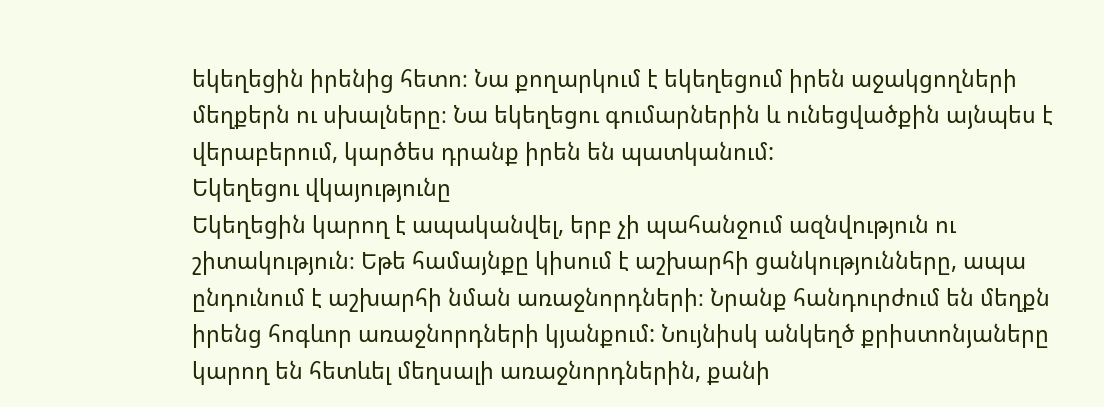եկեղեցին իրենից հետո։ Նա քողարկում է եկեղեցում իրեն աջակցողների մեղքերն ու սխալները։ Նա եկեղեցու գումարներին և ունեցվածքին այնպես է վերաբերում, կարծես դրանք իրեն են պատկանում:
Եկեղեցու վկայությունը
Եկեղեցին կարող է ապականվել, երբ չի պահանջում ազնվություն ու շիտակություն։ Եթե համայնքը կիսում է աշխարհի ցանկությունները, ապա ընդունում է աշխարհի նման առաջնորդների։ Նրանք հանդուրժում են մեղքն իրենց հոգևոր առաջնորդների կյանքում: Նույնիսկ անկեղծ քրիստոնյաները կարող են հետևել մեղսալի առաջնորդներին, քանի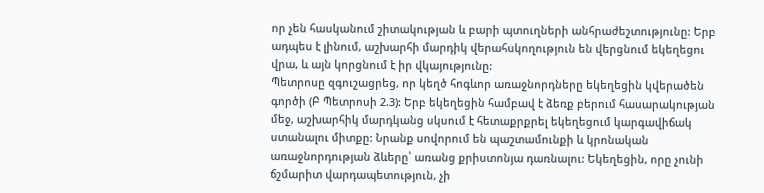որ չեն հասկանում շիտակության և բարի պտուղների անհրաժեշտությունը: Երբ ադպես է լինում, աշխարհի մարդիկ վերահսկողություն են վերցնում եկեղեցու վրա, և այն կորցնում է իր վկայությունը:
Պետրոսը զգուշացրեց, որ կեղծ հոգևոր առաջնորդները եկեղեցին կվերածեն գործի (Բ Պետրոսի 2.3): Երբ եկեղեցին համբավ է ձեռք բերում հասարակության մեջ, աշխարհիկ մարդկանց սկսում է հետաքրքրել եկեղեցում կարգավիճակ ստանալու միտքը: Նրանք սովորում են պաշտամունքի և կրոնական առաջնորդության ձևերը՝ առանց քրիստոնյա դառնալու: Եկեղեցին, որը չունի ճշմարիտ վարդապետություն, չի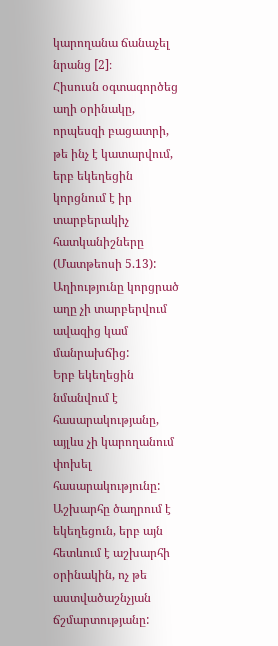կարողանա ճանաչել նրանց [2]։
Հիսուսն օգտագործեց աղի օրինակը, որպեսզի բացատրի, թե ինչ է կատարվում, երբ եկեղեցին կորցնում է իր տարբերակիչ հատկանիշները (Մատթեոսի 5.13): Աղիությունը կորցրած աղը չի տարբերվում ավազից կամ մանրախճից:
Երբ եկեղեցին նմանվում է հասարակությանը, այլևս չի կարողանում փոխել հասարակությունը:
Աշխարհը ծաղրում է եկեղեցուն, երբ այն հետևում է աշխարհի օրինակին, ոչ թե աստվածաշնչյան ճշմարտությանը: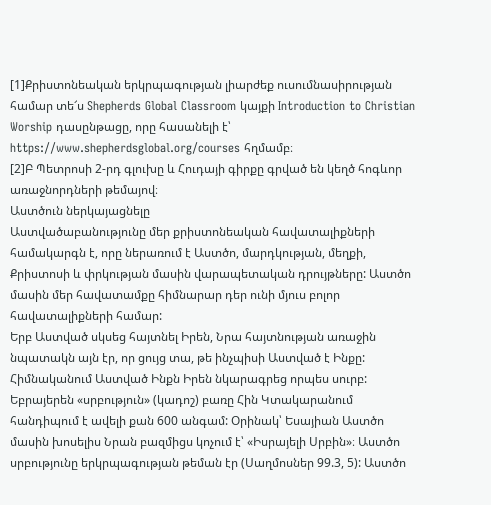[1]Քրիստոնեական երկրպագության լիարժեք ուսումնասիրության համար տե՜ս Shepherds Global Classroom կայքի Introduction to Christian Worship դասընթացը, որը հասանելի է՝ https://www.shepherdsglobal.org/courses հղմամբ։
[2]Բ Պետրոսի 2-րդ գլուխը և Հուդայի գիրքը գրված են կեղծ հոգևոր առաջնորդների թեմայով։
Աստծուն ներկայացնելը
Աստվածաբանությունը մեր քրիստոնեական հավատալիքների համակարգն է, որը ներառում է Աստծո, մարդկության, մեղքի, Քրիստոսի և փրկության մասին վարապետական դրույթները: Աստծո մասին մեր հավատամքը հիմնարար դեր ունի մյուս բոլոր հավատալիքների համար:
Երբ Աստված սկսեց հայտնել Իրեն, Նրա հայտնության առաջին նպատակն այն էր, որ ցույց տա, թե ինչպիսի Աստված է Ինքը: Հիմնականում Աստված Ինքն Իրեն նկարագրեց որպես սուրբ: Եբրայերեն «սրբություն» (կադոշ) բառը Հին Կտակարանում հանդիպում է ավելի քան 600 անգամ: Օրինակ՝ Եսայիան Աստծո մասին խոսելիս Նրան բազմիցս կոչում է՝ «Իսրայելի Սրբին»։ Աստծո սրբությունը երկրպագության թեման էր (Սաղմոսներ 99.3, 5): Աստծո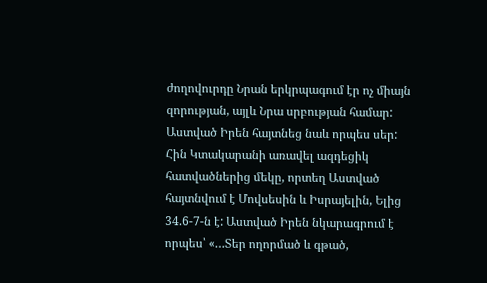ժողովուրդը Նրան երկրպագում էր ոչ միայն զորության, այլև Նրա սրբության համար:
Աստված Իրեն հայտնեց նաև որպես սեր: Հին Կտակարանի առավել ազդեցիկ հատվածներից մեկը, որտեղ Աստված հայտնվում է Մովսեսին և Իսրայելին, Ելից 34.6-7-ն է: Աստված Իրեն նկարագրում է որպես՝ «…Տեր ողորմած և գթած,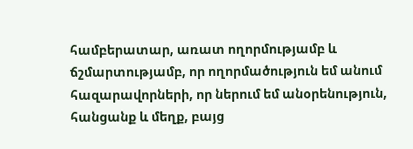համբերատար, առատ ողորմությամբ և ճշմարտությամբ, որ ողորմածություն եմ անում հազարավորների, որ ներում եմ անօրենություն, հանցանք և մեղք, բայց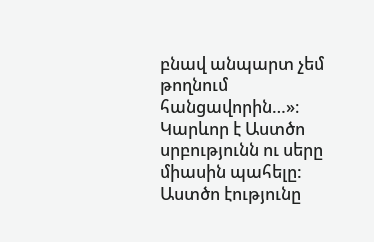բնավ անպարտ չեմ թողնում հանցավորին…»։ Կարևոր է Աստծո սրբությունն ու սերը միասին պահելը: Աստծո էությունը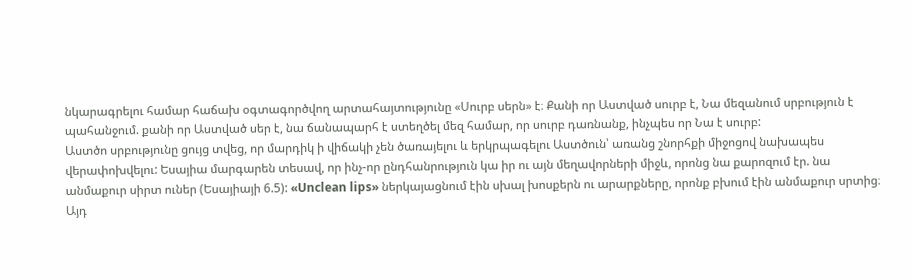նկարագրելու համար հաճախ օգտագործվող արտահայտությունը «Սուրբ սերն» է։ Քանի որ Աստված սուրբ է, Նա մեզանում սրբություն է պահանջում. քանի որ Աստված սեր է, նա ճանապարհ է ստեղծել մեզ համար, որ սուրբ դառնանք, ինչպես որ Նա է սուրբ:
Աստծո սրբությունը ցույց տվեց, որ մարդիկ ի վիճակի չեն ծառայելու և երկրպագելու Աստծուն՝ առանց շնորհքի միջոցով նախապես վերափոխվելու: Եսայիա մարգարեն տեսավ, որ ինչ-որ ընդհանրություն կա իր ու այն մեղավորների միջև, որոնց նա քարոզում էր. նա անմաքուր սիրտ ուներ (Եսայիայի 6.5): «Unclean lips» ներկայացնում էին սխալ խոսքերն ու արարքները, որոնք բխում էին անմաքուր սրտից։ Այդ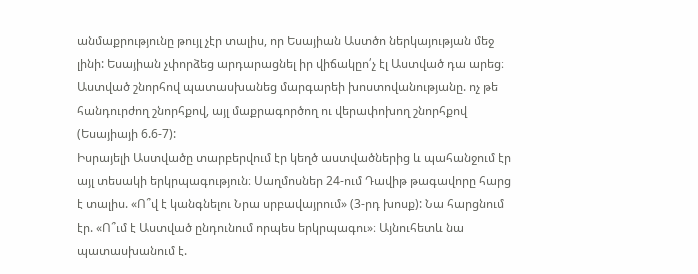անմաքրությունը թույլ չէր տալիս, որ Եսայիան Աստծո ներկայության մեջ լինի: Եսայիան չփորձեց արդարացնել իր վիճակըո՛չ էլ Աստված դա արեց։ Աստված շնորհով պատասխանեց մարգարեի խոստովանությանը. ոչ թե հանդուրժող շնորհքով, այլ մաքրագործող ու վերափոխող շնորհքով (Եսայիայի 6.6-7):
Իսրայելի Աստվածը տարբերվում էր կեղծ աստվածներից և պահանջում էր այլ տեսակի երկրպագություն։ Սաղմոսներ 24-ում Դավիթ թագավորը հարց է տալիս. «Ո՞վ է կանգնելու Նրա սրբավայրում» (3-րդ խոսք): Նա հարցնում էր. «Ո՞ւմ է Աստված ընդունում որպես երկրպագու»։ Այնուհետև նա պատասխանում է.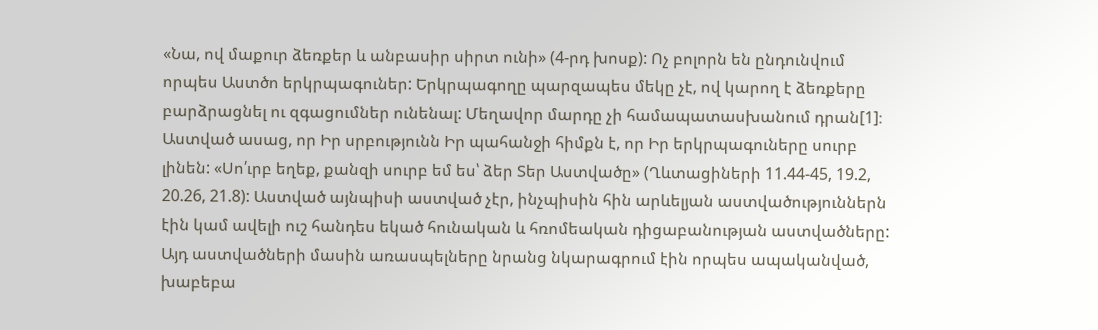«Նա, ով մաքուր ձեռքեր և անբասիր սիրտ ունի» (4-րդ խոսք): Ոչ բոլորն են ընդունվում որպես Աստծո երկրպագուներ: Երկրպագողը պարզապես մեկը չէ, ով կարող է ձեռքերը բարձրացնել ու զգացումներ ունենալ: Մեղավոր մարդը չի համապատասխանում դրան[1]։
Աստված ասաց, որ Իր սրբությունն Իր պահանջի հիմքն է, որ Իր երկրպագուները սուրբ լինեն: «Սո՛ւրբ եղեք, քանզի սուրբ եմ ես՝ ձեր Տեր Աստվածը» (Ղևտացիների 11.44-45, 19.2, 20.26, 21.8): Աստված այնպիսի աստված չէր, ինչպիսին հին արևելյան աստվածություններն էին կամ ավելի ուշ հանդես եկած հունական և հռոմեական դիցաբանության աստվածները: Այդ աստվածների մասին առասպելները նրանց նկարագրում էին որպես ապականված, խաբեբա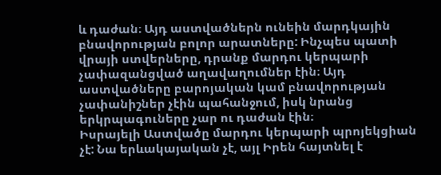և դաժան։ Այդ աստվածներն ունեին մարդկային բնավորության բոլոր արատները: Ինչպես պատի վրայի ստվերները, դրանք մարդու կերպարի չափազանցված աղավաղումներ էին։ Այդ աստվածները բարոյական կամ բնավորության չափանիշներ չէին պահանջում, իսկ նրանց երկրպագուները չար ու դաժան էին։
Իսրայելի Աստվածը մարդու կերպարի պրոյեկցիան չէ: Նա երևակայական չէ, այլ Իրեն հայտնել է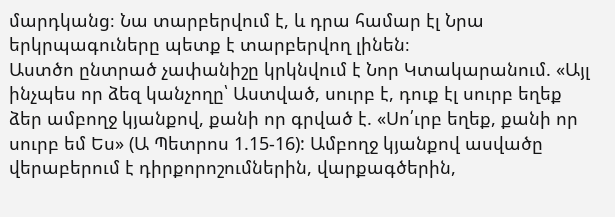մարդկանց։ Նա տարբերվում է, և դրա համար էլ Նրա երկրպագուները պետք է տարբերվող լինեն։
Աստծո ընտրած չափանիշը կրկնվում է Նոր Կտակարանում. «Այլ ինչպես որ ձեզ կանչողը՝ Աստված, սուրբ է, դուք էլ սուրբ եղեք ձեր ամբողջ կյանքով, քանի որ գրված է. «Սո՛ւրբ եղեք, քանի որ սուրբ եմ Ես» (Ա Պետրոս 1.15-16): Ամբողջ կյանքով ասվածը վերաբերում է դիրքորոշումներին, վարքագծերին,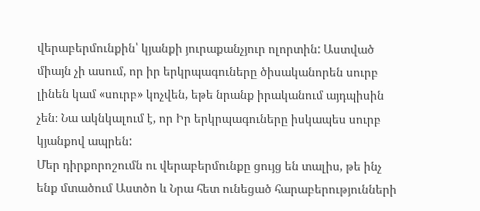վերաբերմունքին՝ կյանքի յուրաքանչյուր ոլորտին: Աստված միայն չի ասում, որ իր երկրպագուները ծիսականորեն սուրբ լինեն կամ «սուրբ» կոչվեն, եթե նրանք իրականում այդպիսին չեն։ Նա ակնկալում է, որ Իր երկրպագուները իսկապես սուրբ կյանքով ապրեն:
Մեր դիրքորոշումն ու վերաբերմունքը ցույց են տալիս, թե ինչ ենք մտածում Աստծո և Նրա հետ ունեցած հարաբերությունների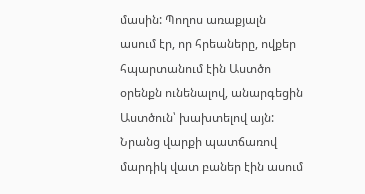մասին: Պողոս առաքյալն ասում էր, որ հրեաները, ովքեր հպարտանում էին Աստծո օրենքն ունենալով, անարգեցին Աստծուն՝ խախտելով այն: Նրանց վարքի պատճառով մարդիկ վատ բաներ էին ասում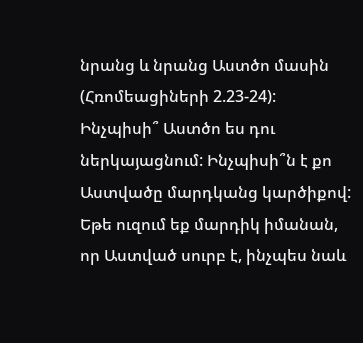նրանց և նրանց Աստծո մասին (Հռոմեացիների 2.23-24):
Ինչպիսի՞ Աստծո ես դու ներկայացնում: Ինչպիսի՞ն է քո Աստվածը մարդկանց կարծիքով: Եթե ուզում եք մարդիկ իմանան, որ Աստված սուրբ է, ինչպես նաև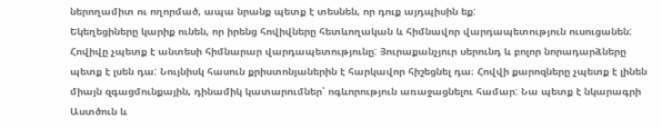ներողամիտ ու ողորմած, ապա նրանք պետք է տեսնեն, որ դուք այդպիսին եք:
Եկեղեցիները կարիք ունեն, որ իրենց հովիվները հետևողական և հիմնավոր վարդապետություն ուսուցանեն: Հովիվը չպետք է անտեսի հիմնարար վարդապետությունը: Յուրաքանչյուր սերունդ և բոլոր նորադարձները պետք է լսեն դա: Նույնիսկ հասուն քրիստոնյաներին է հարկավոր հիշեցնել դա։ Հովվի քարոզները չպետք է լինեն միայն զգացմունքային, դինամիկ կատարումներ՝ ոգևորություն առաջացնելու համար: Նա պետք է նկարագրի Աստծուն և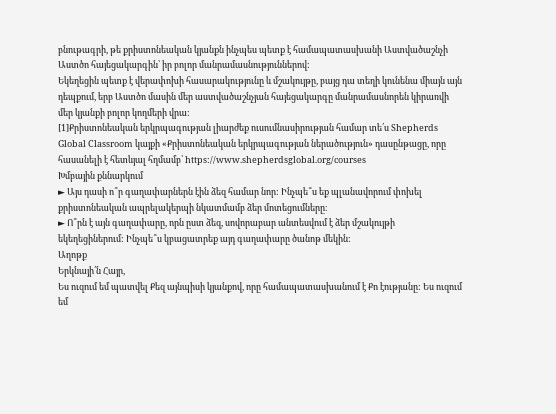բնութագրի, թե քրիստոնեական կյանքն ինչպես պետք է համապատասխանի Աստվածաշնչի Աստծո հայեցակարգին՝ իր բոլոր մանրամասնություններով:
Եկեղեցին պետք է վերափոխի հասարակությունը և մշակույթը, բայց դա տեղի կունենա միայն այն դեպքում, երբ Աստծո մասին մեր աստվածաշնչյան հայեցակարգը մանրամասնորեն կիրառվի մեր կյանքի բոլոր կողմերի վրա:
[1]Քրիստոնեական երկրպագության լիարժեք ուսումնասիրության համար տե՛ս Shepherds Global Classroom կայքի «Քրիստոնեական երկրպագության ներածություն» դասընթացը, որը հասանելի է հետևյալ հղմամբ՝ https://www.shepherdsglobal.org/courses
Խմբային քննարկում
► Այս դասի ո՞ր գաղափարներն էին ձեզ համար նոր: Ինչպե՞ս եք պլանավորում փոխել քրիստոնեական ապրելակերպի նկատմամբ ձեր մոտեցումները։
► Ո՞րն է այն գաղափարը, որն ըստ ձեզ, սովորաբար անտեսվում է ձեր մշակույթի եկեղեցիներում: Ինչպե՞ս կբացատրեք այդ գաղափարը ծանոթ մեկին:
Աղոթք
Երկնայի՛ն Հայր,
Ես ուզում եմ պատվել Քեզ այնպիսի կյանքով, որը համապատասխանում է Քո էությանը: Ես ուզում եմ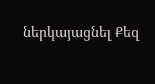ներկայացնել Քեզ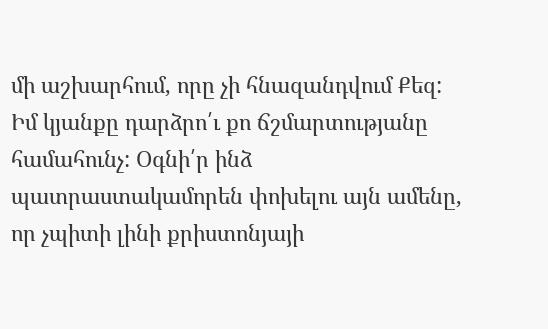մի աշխարհում, որը չի հնազանդվում Քեզ:
Իմ կյանքը դարձրո՛ւ քո ճշմարտությանը համահունչ: Օգնի՛ր ինձ պատրաստակամորեն փոխելու այն ամենը, որ չպիտի լինի քրիստոնյայի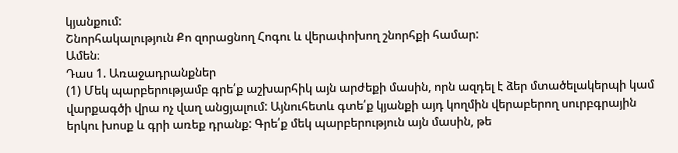կյանքում:
Շնորհակալություն Քո զորացնող Հոգու և վերափոխող շնորհքի համար:
Ամեն։
Դաս 1. Առաջադրանքներ
(1) Մեկ պարբերությամբ գրե՛ք աշխարհիկ այն արժեքի մասին, որն ազդել է ձեր մտածելակերպի կամ վարքագծի վրա ոչ վաղ անցյալում: Այնուհետև գտե՛ք կյանքի այդ կողմին վերաբերող սուրբգրային երկու խոսք և գրի առեք դրանք: Գրե՛ք մեկ պարբերություն այն մասին, թե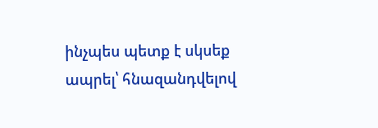ինչպես պետք է սկսեք ապրել՝ հնազանդվելով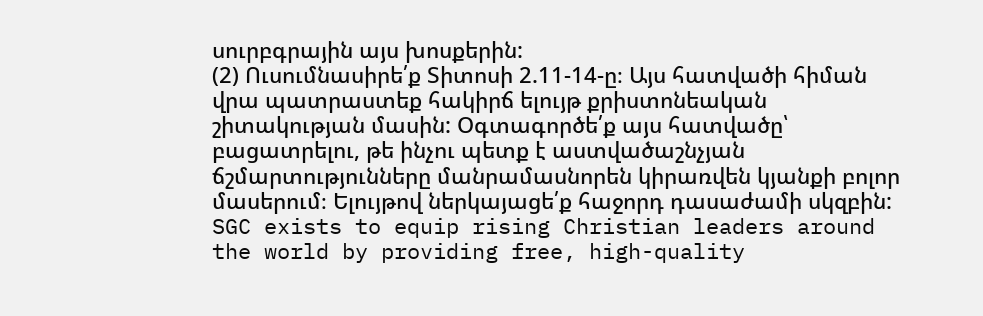սուրբգրային այս խոսքերին:
(2) Ուսումնասիրե՛ք Տիտոսի 2.11-14-ը։ Այս հատվածի հիման վրա պատրաստեք հակիրճ ելույթ քրիստոնեական շիտակության մասին: Օգտագործե՛ք այս հատվածը՝ բացատրելու, թե ինչու պետք է աստվածաշնչյան ճշմարտությունները մանրամասնորեն կիրառվեն կյանքի բոլոր մասերում։ Ելույթով ներկայացե՛ք հաջորդ դասաժամի սկզբին:
SGC exists to equip rising Christian leaders around the world by providing free, high-quality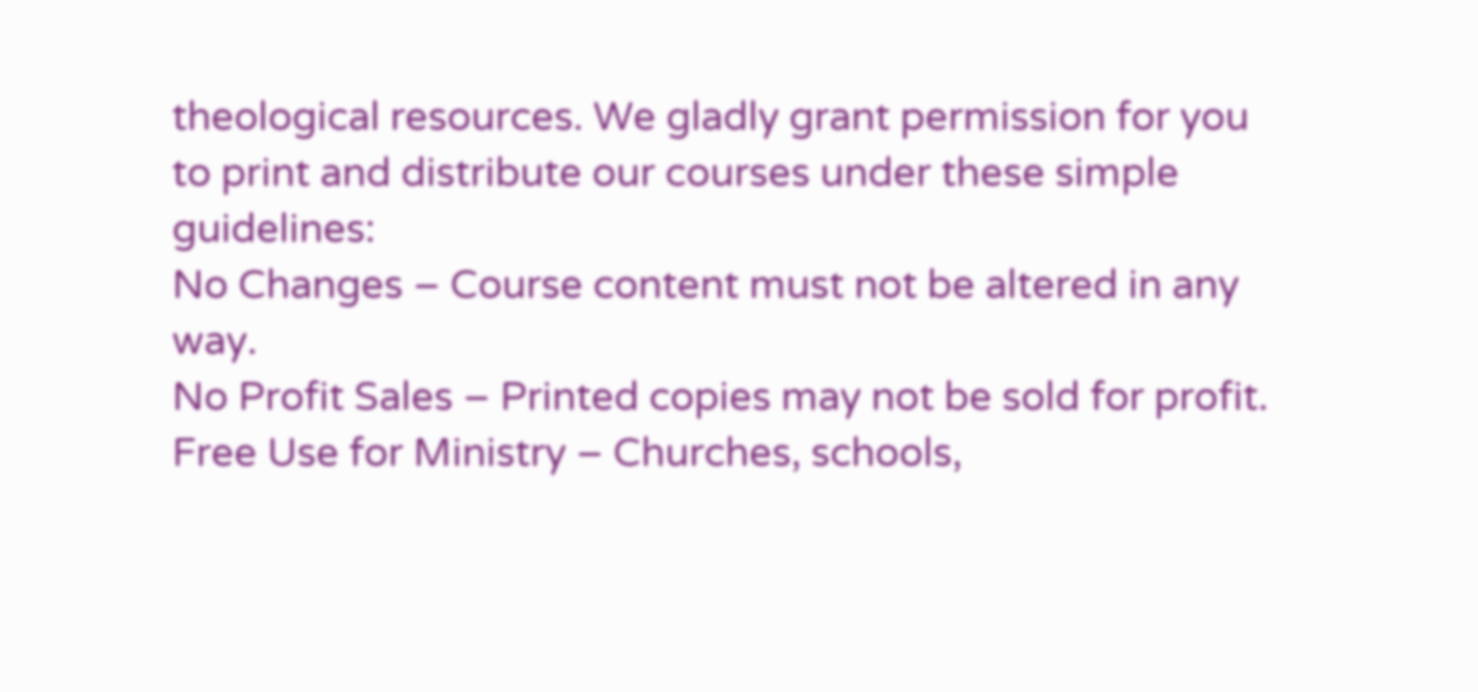theological resources. We gladly grant permission for you to print and distribute our courses under these simple guidelines:
No Changes – Course content must not be altered in any way.
No Profit Sales – Printed copies may not be sold for profit.
Free Use for Ministry – Churches, schools,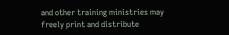and other training ministries may freely print and distribute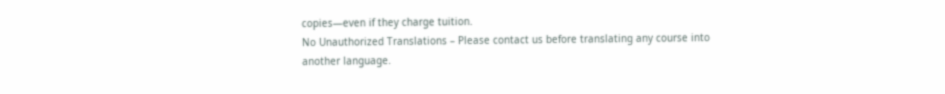copies—even if they charge tuition.
No Unauthorized Translations – Please contact us before translating any course into another language.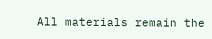All materials remain the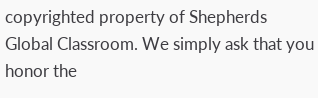copyrighted property of Shepherds Global Classroom. We simply ask that you honor the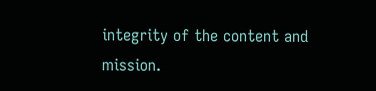integrity of the content and mission.